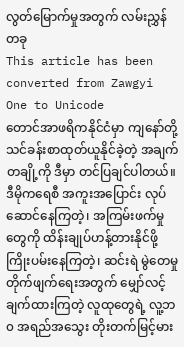လွတ်မြောက်မှုအတွက် လမ်းညွှန်တခု
This article has been converted from Zawgyi One to Unicode
တောင်အာဖရိကနိုင်ငံမှာ ကျနော်တို့ သင်ခန်းစာထုတ်ယူနိုင်ခဲ့တဲ့ အချက်တချို့ကို ဒီမှာ တင်ပြချင်ပါတယ်။ ဒီမိုကရေစီ အကူးအပြောင်း လုပ်ဆောင်နေကြတဲ့၊ အကြမ်းဖက်မှုတွေကို ထိန်းချုပ်ဟန့်တားနိုင်ဖို့ ကြိုးပမ်းနေကြတဲ့၊ ဆင်းရဲ မွဲတေမှု တိုက်ဖျက်ရေးအတွက် မျှော်လင့်ချက်ထားကြတဲ့ လူထုတွေရဲ့ လူ့ဘ၀ အရည်အသွေး တိုးတက်မြင့်မား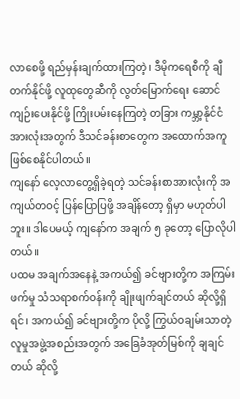လာစေဖို့ ရည်မှန်းချက်ထားကြတဲ့၊ ဒီမိုကရေစီကို ချီတက်နိုင်ဖို့ လူထုတွေဆီကို လွတ်မြောက်ရေး ဆောင်ကျဉ်းပေးနိုင်ဖို့ ကြိုးပမ်းနေကြတဲ့ တခြား ကမ္ဘာ့နိုင်ငံအားလုံးအတွက် ဒီသင်ခန်းစာတွေက အထောက်အကူ ဖြစ်စေနိုင်ပါတယ်။
ကျနော် လေ့လာတွေ့ရှိခဲ့ရတဲ့ သင်ခန်းစာအားလုံးကို အကျယ်တဝင့် ပြန်ပြောပြဖို့ အချိန်တော့ ရှိမှာ မဟုတ်ပါဘူး။ ဒါပေမယ့် ကျနော်က အချက် ၅ ခုတော့ ပြောလိုပါတယ်။
ပထမ အချက်အနေနဲ့ အကယ်၍ ခင်ဗျားတို့က အကြမ်းဖက်မှု သံသရာစက်ဝန်းကို ချိုးဖျက်ချင်တယ် ဆိုလို့ရှိရင်၊ အကယ်၍ ခင်ဗျားတို့က ပိုလို့ ကြွယ်ဝချမ်းသာတဲ့ လူမှုအဖွဲ့အစည်းအတွက် အခြေခံအုတ်မြစ်ကို ချချင်တယ် ဆိုလို့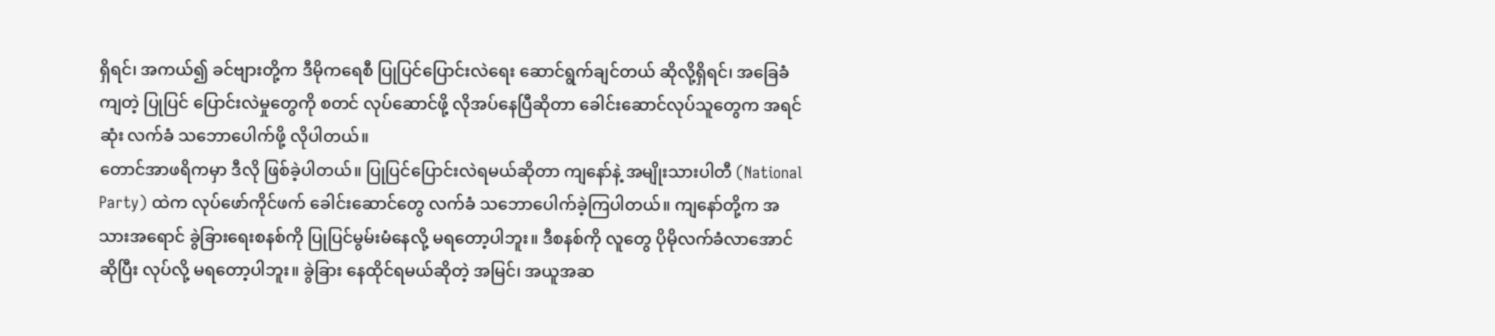ရှိရင်၊ အကယ်၍ ခင်ဗျားတို့က ဒီမိုကရေစီ ပြုပြင်ပြောင်းလဲရေး ဆောင်ရွက်ချင်တယ် ဆိုလို့ရှိရင်၊ အခြေခံကျတဲ့ ပြုပြင် ပြောင်းလဲမှုတွေကို စတင် လုပ်ဆောင်ဖို့ လိုအပ်နေပြီဆိုတာ ခေါင်းဆောင်လုပ်သူတွေက အရင်ဆုံး လက်ခံ သဘောပေါက်ဖို့ လိုပါတယ်။
တောင်အာဖရိကမှာ ဒီလို ဖြစ်ခဲ့ပါတယ်။ ပြုပြင်ပြောင်းလဲရမယ်ဆိုတာ ကျနော်နဲ့ အမျိုးသားပါတီ (National Party) ထဲက လုပ်ဖော်ကိုင်ဖက် ခေါင်းဆောင်တွေ လက်ခံ သဘောပေါက်ခဲ့ကြပါတယ်။ ကျနော်တို့က အသားအရောင် ခွဲခြားရေးစနစ်ကို ပြုပြင်မွမ်းမံနေလို့ မရတော့ပါဘူး။ ဒီစနစ်ကို လူတွေ ပိုမိုလက်ခံလာအောင်ဆိုပြီး လုပ်လို့ မရတော့ပါဘူး။ ခွဲခြား နေထိုင်ရမယ်ဆိုတဲ့ အမြင်၊ အယူအဆ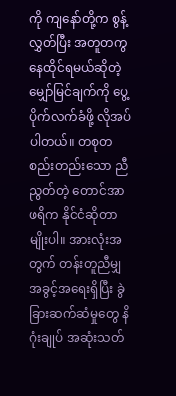ကို ကျနော်တို့က စွန့်လွှတ်ပြီး အတူတကွ နေထိုင်ရမယ်ဆိုတဲ့ မျှော်မြင်ချက်ကို ပွေ့ပိုက်လက်ခံဖို့ လိုအပ်ပါတယ်။ တစုတစည်းတည်းသော ညီညွတ်တဲ့ တောင်အာဖရိက နိုင်ငံဆိုတာမျိုးပါ။ အားလုံးအတွက် တန်းတူညီမျှ အခွင့်အရေးရှိပြီး ခွဲခြားဆက်ဆံမှုတွေ နိဂုံးချုပ် အဆုံးသတ်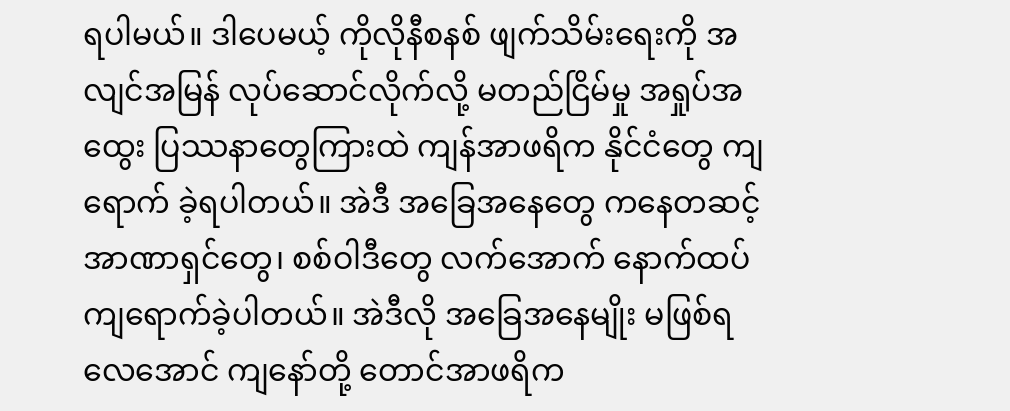ရပါမယ်။ ဒါပေမယ့် ကိုလိုနီစနစ် ဖျက်သိမ်းရေးကို အလျင်အမြန် လုပ်ဆောင်လိုက်လို့ မတည်ငြိမ်မှု အရှုပ်အထွေး ပြဿနာတွေကြားထဲ ကျန်အာဖရိက နိုင်ငံတွေ ကျရောက် ခဲ့ရပါတယ်။ အဲဒီ အခြေအနေတွေ ကနေတဆင့် အာဏာရှင်တွေ၊ စစ်ဝါဒီတွေ လက်အောက် နောက်ထပ် ကျရောက်ခဲ့ပါတယ်။ အဲဒီလို အခြေအနေမျိုး မဖြစ်ရလေအောင် ကျနော်တို့ တောင်အာဖရိက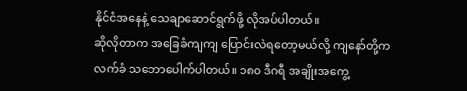နိုင်ငံအနေနဲ့ သေချာဆောင်ရွက်ဖို့ လိုအပ်ပါတယ်။
ဆိုလိုတာက အခြေခံကျကျ ပြောင်းလဲရတော့မယ်လို့ ကျနော်တို့က လက်ခံ သဘောပေါက်ပါတယ်။ ၁၈၀ ဒီဂရီ အချိုးအကွေ့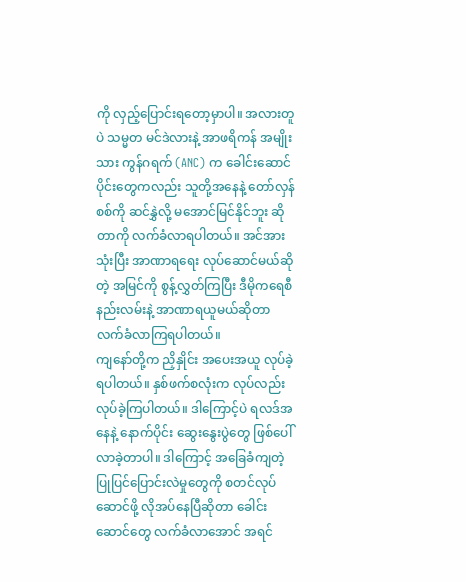ကို လှည့်ပြောင်းရတော့မှာပါ။ အလားတူပဲ သမ္မတ မင်ဒဲလားနဲ့ အာဖရိကန် အမျိုးသား ကွန်ဂရက် (ANC) က ခေါင်းဆောင်ပိုင်းတွေကလည်း သူတို့အနေနဲ့ တော်လှန်စစ်ကို ဆင်နွှဲလို့ မအောင်မြင်နိုင်ဘူး ဆိုတာကို လက်ခံလာရပါတယ်။ အင်အားသုံးပြီး အာဏာရရေး လုပ်ဆောင်မယ်ဆိုတဲ့ အမြင်ကို စွန့်လွှတ်ကြပြီး ဒီမိုကရေစီ နည်းလမ်းနဲ့ အာဏာရယူမယ်ဆိုတာ လက်ခံလာကြရပါတယ်။
ကျနော်တို့က ညှိနှိုင်း အပေးအယူ လုပ်ခဲ့ရပါတယ်။ နှစ်ဖက်စလုံးက လုပ်လည်းလုပ်ခဲ့ကြပါတယ်။ ဒါကြောင့်ပဲ ရလဒ်အနေနဲ့ နောက်ပိုင်း ဆွေးနွေးပွဲတွေ ဖြစ်ပေါ်လာခဲ့တာပါ။ ဒါကြောင့် အခြေခံကျတဲ့ ပြုပြင်ပြောင်းလဲမှုတွေကို စတင်လုပ်ဆောင်ဖို့ လိုအပ်နေပြီဆိုတာ ခေါင်းဆောင်တွေ လက်ခံလာအောင် အရင်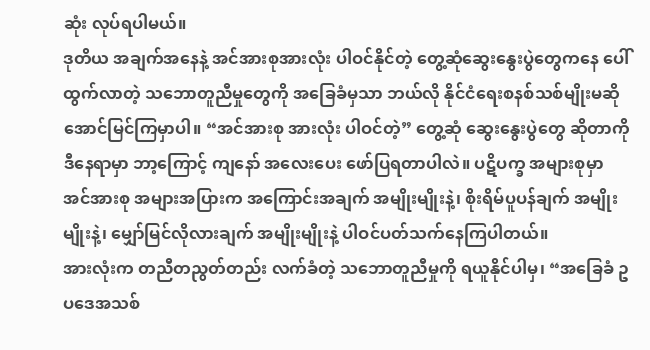ဆုံး လုပ်ရပါမယ်။
ဒုတိယ အချက်အနေနဲ့ အင်အားစုအားလုံး ပါဝင်နိုင်တဲ့ တွေ့ဆုံဆွေးနွေးပွဲတွေကနေ ပေါ်ထွက်လာတဲ့ သဘောတူညီမှုတွေကို အခြေခံမှသာ ဘယ်လို နိုင်ငံရေးစနစ်သစ်မျိုးမဆို အောင်မြင်ကြမှာပါ။ “အင်အားစု အားလုံး ပါဝင်တဲ့” တွေ့ဆုံ ဆွေးနွေးပွဲတွေ ဆိုတာကို ဒီနေရာမှာ ဘာ့ကြောင့် ကျနော် အလေးပေး ဖော်ပြရတာပါလဲ။ ပဋိပက္ခ အများစုမှာ အင်အားစု အများအပြားက အကြောင်းအချက် အမျိုးမျိုးနဲ့၊ စိုးရိမ်ပူပန်ချက် အမျိုးမျိုးနဲ့၊ မျှော်မြင်လိုလားချက် အမျိုးမျိုးနဲ့ ပါဝင်ပတ်သက်နေကြပါတယ်။
အားလုံးက တညီတညွတ်တည်း လက်ခံတဲ့ သဘောတူညီမှုကို ရယူနိုင်ပါမှ၊ “အခြေခံ ဥပဒေအသစ်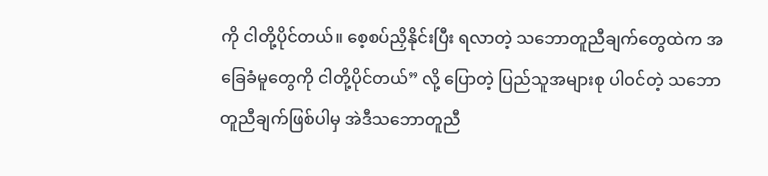ကို ငါတို့ပိုင်တယ်။ စေ့စပ်ညှိနိုင်းပြီး ရလာတဲ့ သဘောတူညီချက်တွေထဲက အခြေခံမူတွေကို ငါတို့ပိုင်တယ်” လို့ ပြောတဲ့ ပြည်သူအများစု ပါဝင်တဲ့ သဘောတူညီချက်ဖြစ်ပါမှ အဲဒီသဘောတူညီ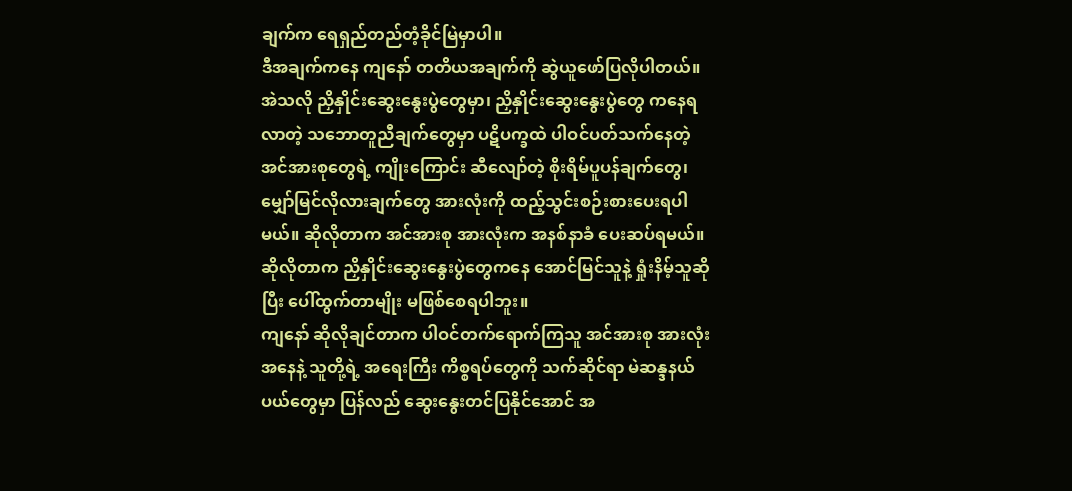ချက်က ရေရှည်တည်တံ့ခိုင်မြဲမှာပါ။
ဒီအချက်ကနေ ကျနော် တတိယအချက်ကို ဆွဲယူဖော်ပြလိုပါတယ်။ အဲသလို ညှိနှိုင်းဆွေးနွေးပွဲတွေမှာ၊ ညှိနှိုင်းဆွေးနွေးပွဲတွေ ကနေရလာတဲ့ သဘောတူညီချက်တွေမှာ ပဋိပက္ခထဲ ပါဝင်ပတ်သက်နေတဲ့ အင်အားစုတွေရဲ့ ကျိုးကြောင်း ဆီလျော်တဲ့ စိုးရိမ်ပူပန်ချက်တွေ၊ မျှော်မြင်လိုလားချက်တွေ အားလုံးကို ထည့်သွင်းစဉ်းစားပေးရပါမယ်။ ဆိုလိုတာက အင်အားစု အားလုံးက အနစ်နာခံ ပေးဆပ်ရမယ်။ ဆိုလိုတာက ညှိနှိုင်းဆွေးနွေးပွဲတွေကနေ အောင်မြင်သူနဲ့ ရှုံးနိမ့်သူဆိုပြီး ပေါ်ထွက်တာမျိုး မဖြစ်စေရပါဘူး။
ကျနော် ဆိုလိုချင်တာက ပါဝင်တက်ရောက်ကြသူ အင်အားစု အားလုံးအနေနဲ့ သူတို့ရဲ့ အရေးကြီး ကိစ္စရပ်တွေကို သက်ဆိုင်ရာ မဲဆန္ဒနယ်ပယ်တွေမှာ ပြန်လည် ဆွေးနွေးတင်ပြနိုင်အောင် အ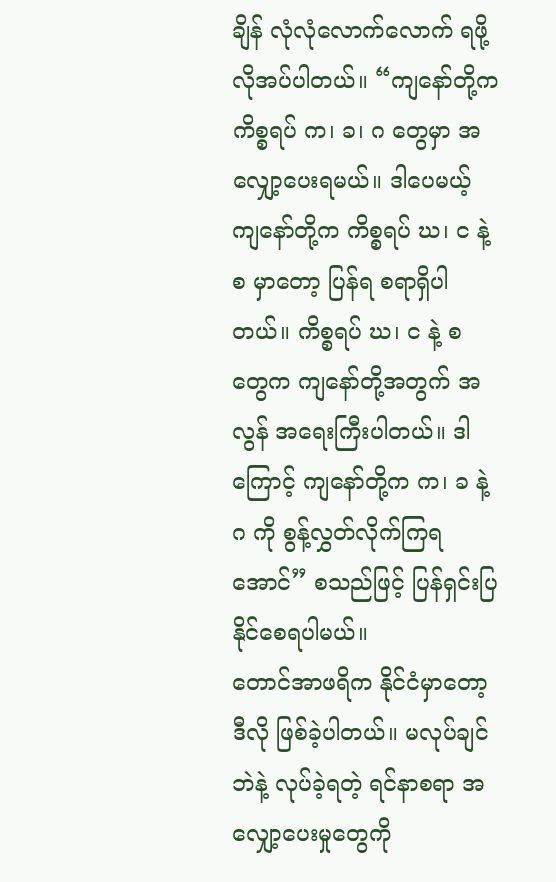ချိန် လုံလုံလောက်လောက် ရဖို့လိုအပ်ပါတယ်။ “ကျနော်တို့က ကိစ္စရပ် က၊ ခ၊ ဂ တွေမှာ အလျှော့ပေးရမယ်။ ဒါပေမယ့် ကျနော်တို့က ကိစ္စရပ် ဃ၊ င နဲ့ စ မှာတော့ ပြန်ရ စရာရှိပါတယ်။ ကိစ္စရပ် ဃ၊ င နဲ့ စ တွေက ကျနော်တို့အတွက် အလွန် အရေးကြီးပါတယ်။ ဒါကြောင့် ကျနော်တို့က က၊ ခ နဲ့ ဂ ကို စွန့်လွှတ်လိုက်ကြရအောင်” စသည်ဖြင့် ပြန်ရှင်းပြနိုင်စေရပါမယ်။
တောင်အာဖရိက နိုင်ငံမှာတော့ ဒီလို ဖြစ်ခဲ့ပါတယ်။ မလုပ်ချင်ဘဲနဲ့ လုပ်ခဲ့ရတဲ့ ရင်နာစရာ အလျှော့ပေးမှုတွေကို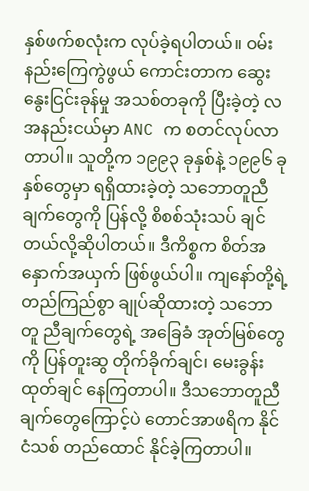နှစ်ဖက်စလုံးက လုပ်ခဲ့ရပါတယ်။ ဝမ်းနည်းကြေကွဲဖွယ် ကောင်းတာက ဆွေးနွေးငြင်းခုန်မှု အသစ်တခုကို ပြီးခဲ့တဲ့ လအနည်းငယ်မှာ ANC က စတင်လုပ်လာတာပါ။ သူတို့က ၁၉၉၃ ခုနှစ်နဲ့ ၁၉၉၆ ခုနှစ်တွေမှာ ရရှိထားခဲ့တဲ့ သဘောတူညီချက်တွေကို ပြန်လို့ စိစစ်သုံးသပ် ချင်တယ်လို့ဆိုပါတယ်။ ဒီကိစ္စက စိတ်အနှောက်အယှက် ဖြစ်ဖွယ်ပါ။ ကျနော်တို့ရဲ့ တည်ကြည်စွာ ချုပ်ဆိုထားတဲ့ သဘောတူ ညီချက်တွေရဲ့ အခြေခံ အုတ်မြစ်တွေကို ပြန်တူးဆွ တိုက်ခိုက်ချင်၊ မေးခွန်းထုတ်ချင် နေကြတာပါ။ ဒီသဘောတူညီချက်တွေကြောင့်ပဲ တောင်အာဖရိက နိုင်ငံသစ် တည်ထောင် နိုင်ခဲ့ကြတာပါ။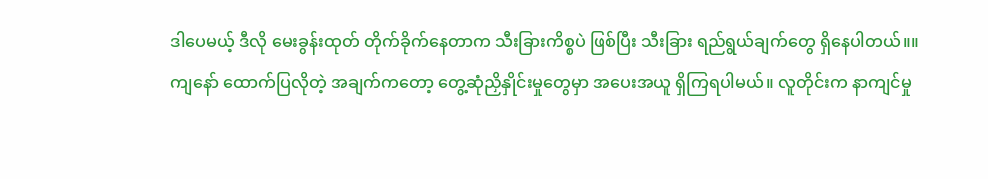ဒါပေမယ့် ဒီလို မေးခွန်းထုတ် တိုက်ခိုက်နေတာက သီးခြားကိစ္စပဲ ဖြစ်ပြီး သီးခြား ရည်ရွယ်ချက်တွေ ရှိနေပါတယ်။။
ကျနော် ထောက်ပြလိုတဲ့ အချက်ကတော့ တွေ့ဆုံညှိနှိုင်းမှုတွေမှာ အပေးအယူ ရှိကြရပါမယ်။ လူတိုင်းက နာကျင်မှု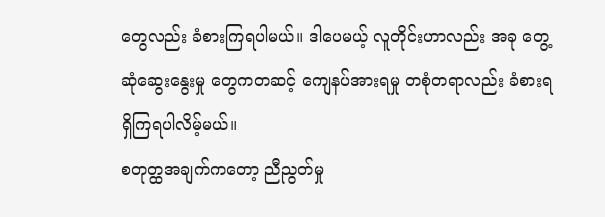တွေလည်း ခံစားကြရပါမယ်။ ဒါပေမယ့် လူတိုင်းဟာလည်း အခု တွေ့ဆုံဆွေးနွေးမှု တွေကတဆင့် ကျေနပ်အားရမှု တစုံတရာလည်း ခံစားရရှိကြရပါလိမ့်မယ်။
စတုတ္ထအချက်ကတော့ ညီညွတ်မှု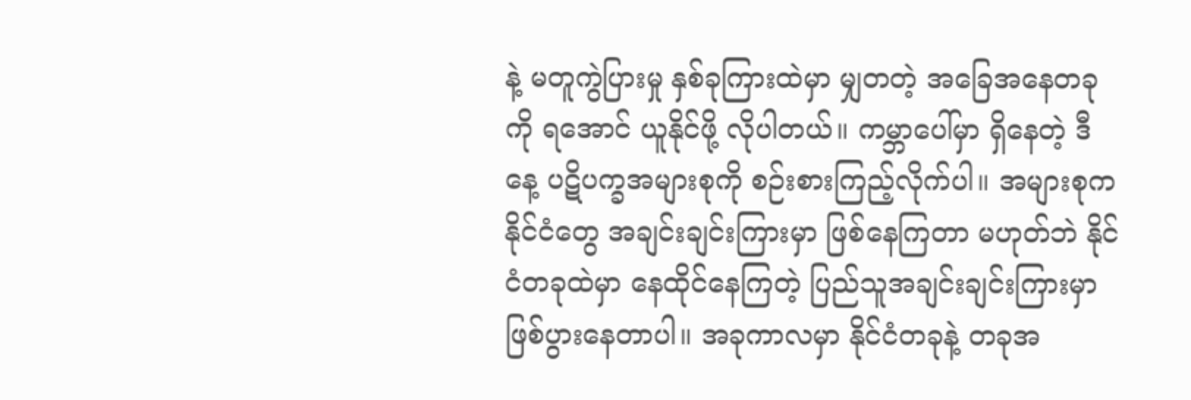နဲ့ မတူကွဲပြားမှု နှစ်ခုကြားထဲမှာ မျှတတဲ့ အခြေအနေတခုကို ရအောင် ယူနိုင်ဖို့ လိုပါတယ်။ ကမ္ဘာပေါ်မှာ ရှိနေတဲ့ ဒီနေ့ ပဋိပက္ခအများစုကို စဉ်းစားကြည့်လိုက်ပါ။ အများစုက နိုင်ငံတွေ အချင်းချင်းကြားမှာ ဖြစ်နေကြတာ မဟုတ်ဘဲ နိုင်ငံတခုထဲမှာ နေထိုင်နေကြတဲ့ ပြည်သူအချင်းချင်းကြားမှာ ဖြစ်ပွားနေတာပါ။ အခုကာလမှာ နိုင်ငံတခုနဲ့ တခုအ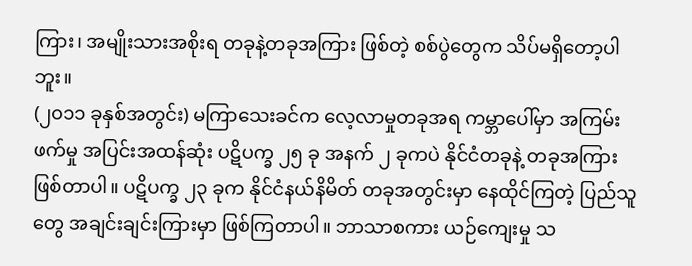ကြား၊ အမျိုးသားအစိုးရ တခုနဲ့တခုအကြား ဖြစ်တဲ့ စစ်ပွဲတွေက သိပ်မရှိတော့ပါဘူး။
(၂၀၁၁ ခုနှစ်အတွင်း) မကြာသေးခင်က လေ့လာမှုတခုအရ ကမ္ဘာပေါ်မှာ အကြမ်းဖက်မှု အပြင်းအထန်ဆုံး ပဋိပက္ခ ၂၅ ခု အနက် ၂ ခုကပဲ နိုင်ငံတခုနဲ့ တခုအကြား ဖြစ်တာပါ။ ပဋိပက္ခ ၂၃ ခုက နိုင်ငံနယ်နိမိတ် တခုအတွင်းမှာ နေထိုင်ကြတဲ့ ပြည်သူတွေ အချင်းချင်းကြားမှာ ဖြစ်ကြတာပါ။ ဘာသာစကား ယဉ်ကျေးမှု သ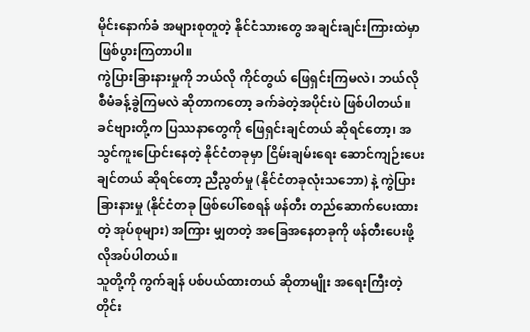မိုင်းနောက်ခံ အများစုတူတဲ့ နိုင်ငံသားတွေ အချင်းချင်းကြားထဲမှာ ဖြစ်ပွားကြတာပါ။
ကွဲပြားခြားနားမှုကို ဘယ်လို ကိုင်တွယ် ဖြေရှင်းကြမလဲ၊ ဘယ်လို စီမံခန့်ခွဲကြမလဲ ဆိုတာကတော့ ခက်ခဲတဲ့အပိုင်းပဲ ဖြစ်ပါတယ်။ ခင်ဗျားတို့က ပြဿနာတွေကို ဖြေရှင်းချင်တယ် ဆိုရင်တော့၊ အသွင်ကူးပြောင်းနေတဲ့ နိုင်ငံတခုမှာ ငြိမ်းချမ်းရေး ဆောင်ကျဉ်းပေးချင်တယ် ဆိုရင်တော့ ညီညွတ်မှု (နိုင်ငံတခုလုံးသဘော) နဲ့ ကွဲပြားခြားနားမှု (နိုင်ငံတခု ဖြစ်ပေါ်စေရန် ဖန်တီး တည်ဆောက်ပေးထားတဲ့ အုပ်စုများ) အကြား မျှတတဲ့ အခြေအနေတခုကို ဖန်တီးပေးဖို့ လိုအပ်ပါတယ်။
သူတို့ကို ကွက်ချန် ပစ်ပယ်ထားတယ် ဆိုတာမျိုး အရေးကြီးတဲ့ တိုင်း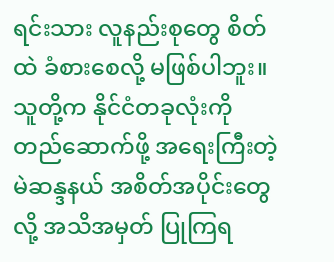ရင်းသား လူနည်းစုတွေ စိတ်ထဲ ခံစားစေလို့ မဖြစ်ပါဘူး။ သူတို့က နိုင်ငံတခုလုံးကို တည်ဆောက်ဖို့ အရေးကြီးတဲ့ မဲဆန္ဒနယ် အစိတ်အပိုင်းတွေလို့ အသိအမှတ် ပြုကြရ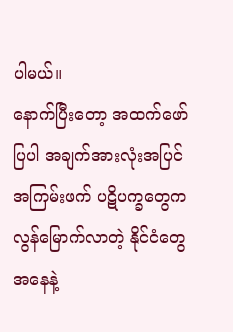ပါမယ်။
နောက်ပြီးတော့ အထက်ဖော်ပြပါ အချက်အားလုံးအပြင် အကြမ်းဖက် ပဋိပက္ခတွေက လွန်မြောက်လာတဲ့ နိုင်ငံတွေအနေနဲ့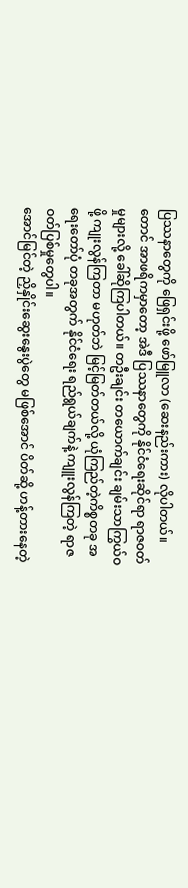ပြဿနာတွေကို ဖြေရှင်းဖို့ ဖော်မြူလာ (ဆေးနည်းကား) လိုပါတယ်။ တောင် အာဖရိကမှာတော့ အဲဒီ ပြဿနာတွေကို နိုင်ငံရေးဆိုင်ရာ ရာဇဝတ်မှုများလို့ ခေါ်ဆိုကြပါတယ်။ တဦးချင်း တယောက်ချင်း ချမ်းသာကြွယ်ဝဖို့ ကျုးလွန်ကြတာ မဟုတ်ဘဲ မြင့်မြတ်တယ်လို့ ယုံကြည်တဲ့ကိစ္စတခု အရေးတော်ပုံ တခုအတွက် နိုင်ငံရေး ရည်ရွယ်ချက်နဲ့ ကျူးလွန်ကြတဲ့ ရာဇဝတ်ပြစ်မှုတွေပါ။
အောင်မြင်တဲ့ ညှိနှိုင်းဆွေးနွေးပွဲတွေ မဖြစ်အောင် ပိတ်ဆို့ ဟန့်တားနေတဲ့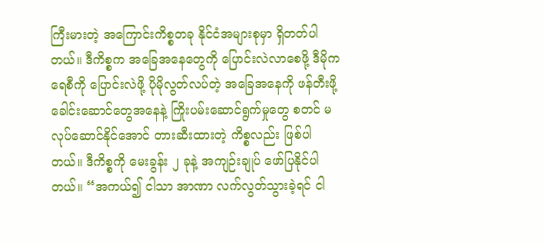ကြီးမားတဲ့ အကြောင်းကိစ္စတခု နိုင်ငံအများစုမှာ ရှိတတ်ပါတယ်။ ဒီကိစ္စက အခြေအနေတွေကို ပြောင်းလဲလာစေဖို့ ဒီမိုကရေစီကို ပြောင်းလဲဖို့ ပိုမိုလွတ်လပ်တဲ့ အခြေအနေကို ဖန်တီးဖို့ ခေါင်းဆောင်တွေအနေနဲ့ ကြိုးပမ်းဆောင်ရွက်မှုတွေ စတင် မလုပ်ဆောင်နိုင်အောင် တားဆီးထားတဲ့ ကိစ္စလည်း ဖြစ်ပါတယ်။ ဒီကိစ္စကို မေးခွန်း ၂ ခုနဲ့ အကျဉ်းချုပ် ဖော်ပြနိုင်ပါတယ်။ “အကယ်၍ ငါသာ အာဏာ လက်လွတ်သွားခဲ့ရင် ငါ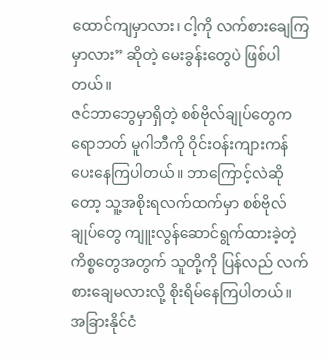ထောင်ကျမှာလား၊ ငါ့ကို လက်စားချေကြမှာလား” ဆိုတဲ့ မေးခွန်းတွေပဲ ဖြစ်ပါတယ်။
ဇင်ဘာဘွေမှာရှိတဲ့ စစ်ဗိုလ်ချုပ်တွေက ရောဘတ် မူဂါဘီကို ဝိုင်းဝန်းကျားကန် ပေးနေကြပါတယ်။ ဘာကြောင့်လဲဆိုတော့ သူ့အစိုးရလက်ထက်မှာ စစ်ဗိုလ်ချုပ်တွေ ကျူးလွန်ဆောင်ရွက်ထားခဲ့တဲ့ ကိစ္စတွေအတွက် သူတို့ကို ပြန်လည် လက်စားချေမလားလို့ စိုးရိမ်နေကြပါတယ်။ အခြားနိုင်ငံ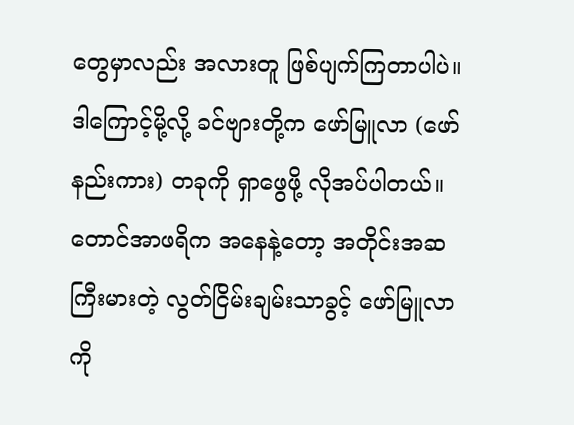တွေမှာလည်း အလားတူ ဖြစ်ပျက်ကြတာပါပဲ။ ဒါကြောင့်မို့လို့ ခင်ဗျားတို့က ဖော်မြူလာ (ဖော်နည်းကား) တခုကို ရှာဖွေဖို့ လိုအပ်ပါတယ်။ တောင်အာဖရိက အနေနဲ့တော့ အတိုင်းအဆ ကြီးမားတဲ့ လွတ်ငြိမ်းချမ်းသာခွင့် ဖော်မြူလာကို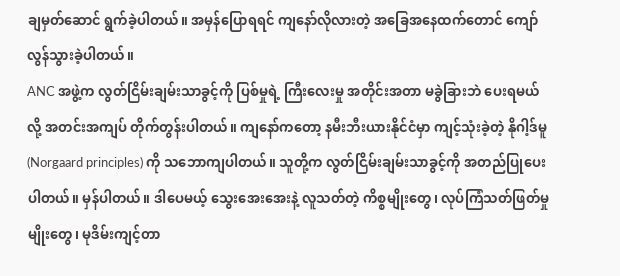ချမှတ်ဆောင် ရွက်ခဲ့ပါတယ်။ အမှန်ပြောရရင် ကျနော်လိုလားတဲ့ အခြေအနေထက်တောင် ကျော်လွန်သွားခဲ့ပါတယ်။
ANC အဖွဲ့က လွတ်ငြိမ်းချမ်းသာခွင့်ကို ပြစ်မှုရဲ့ ကြီးလေးမှု အတိုင်းအတာ မခွဲခြားဘဲ ပေးရမယ်လို့ အတင်းအကျပ် တိုက်တွန်းပါတယ်။ ကျနော်ကတော့ နမီးဘီးယားနိုင်ငံမှာ ကျင့်သုံးခဲ့တဲ့ နိုဂါ့ဒ်မူ (Norgaard principles) ကို သဘောကျပါတယ်။ သူတို့က လွတ်ငြိမ်းချမ်းသာခွင့်ကို အတည်ပြုပေးပါတယ်။ မှန်ပါတယ်။ ဒါပေမယ့် သွေးအေးအေးနဲ့ လူသတ်တဲ့ ကိစ္စမျိုးတွေ၊ လုပ်ကြံသတ်ဖြတ်မှုမျိုးတွေ၊ မုဒိမ်းကျင့်တာ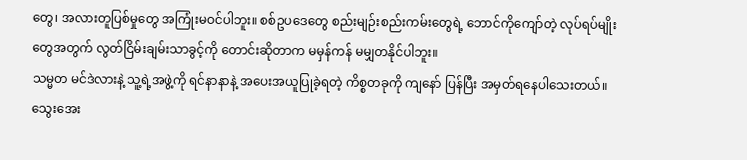တွေ၊ အလားတူပြစ်မှုတွေ အကြုံးမဝင်ပါဘူး။ စစ်ဥပဒေတွေ စည်းမျဉ်းစည်းကမ်းတွေရဲ့ ဘောင်ကိုကျော်တဲ့ လုပ်ရပ်မျိုးတွေအတွက် လွတ်ငြိမ်းချမ်းသာခွင့်ကို တောင်းဆိုတာက မမှန်ကန် မမျှတနိုင်ပါဘူး။
သမ္မတ မင်ဒဲလားနဲ့ သူ့ရဲ့အဖွဲ့ကို ရင်နာနာနဲ့ အပေးအယူပြုခဲ့ရတဲ့ ကိစ္စတခုကို ကျနော် ပြန်ပြီး အမှတ်ရနေပါသေးတယ်။ သွေးအေး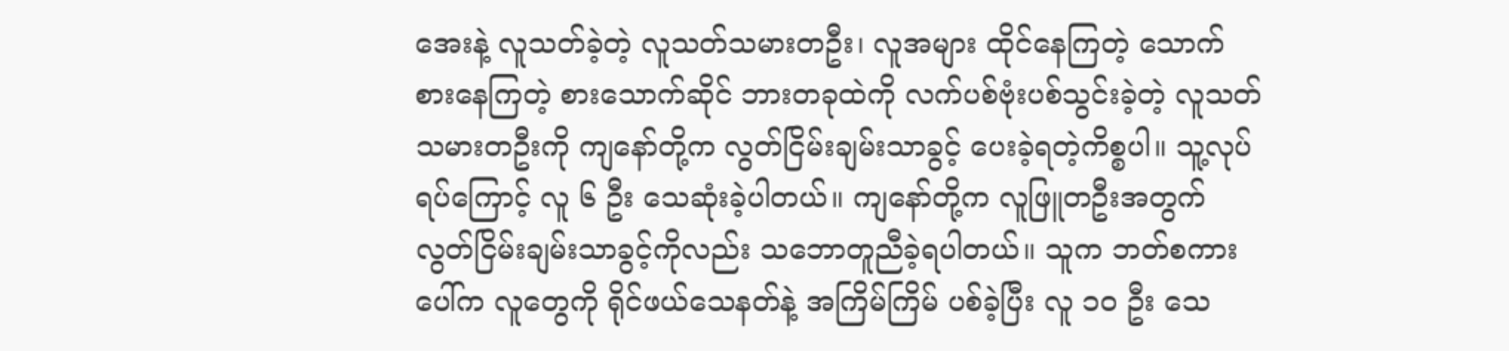အေးနဲ့ လူသတ်ခဲ့တဲ့ လူသတ်သမားတဦး၊ လူအများ ထိုင်နေကြတဲ့ သောက်စားနေကြတဲ့ စားသောက်ဆိုင် ဘားတခုထဲကို လက်ပစ်ဗုံးပစ်သွင်းခဲ့တဲ့ လူသတ်သမားတဦးကို ကျနော်တို့က လွတ်ငြိမ်းချမ်းသာခွင့် ပေးခဲ့ရတဲ့ကိစ္စပါ။ သူ့လုပ်ရပ်ကြောင့် လူ ၆ ဦး သေဆုံးခဲ့ပါတယ်။ ကျနော်တို့က လူဖြူတဦးအတွက် လွတ်ငြိမ်းချမ်းသာခွင့်ကိုလည်း သဘောတူညီခဲ့ရပါတယ်။ သူက ဘတ်စကားပေါ်က လူတွေကို ရိုင်ဖယ်သေနတ်နဲ့ အကြိမ်ကြိမ် ပစ်ခဲ့ပြီး လူ ၁၀ ဦး သေ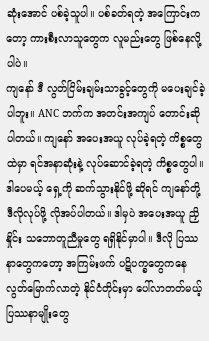ဆုံးအောင် ပစ်ခဲ့သူပါ။ ပစ်ခတ်ရတဲ့ အကြောင်းကတော့ ကားစီးလာသူတွေက လူမည်းတွေ ဖြစ်နေလို့ပါပဲ။
ကျနော် ဒီ လွတ်ငြိမ်းချမ်းသာခွင့်တွေကို မပေးချင်ခဲ့ပါဘူး။ ANC ဘက်က အတင်းအကျပ် တောင်းဆိုပါတယ်။ ကျနော် အပေးအယူ လုပ်ခဲ့ရတဲ့ ကိစ္စတွေထဲမှာ ရင်အနာဆုံးနဲ့ လုပ်ဆောင်ခဲ့ရတဲ့ ကိစ္စတွေပါ။ ဒါပေမယ့် ရှေ့ကို ဆက်သွားနိုင်ဖို့ ဆိုရင် ကျနော်တို့ ဒီလိုလုပ်ဖို့ လိုအပ်ပါတယ်။ ဒါမှပဲ အပေးအယူ ညှိနှိုင်း သဘောတူညီမှုတွေ ရရှိနိုင်မှာပါ။ ဒီလို ပြဿနာတွေကတော့ အကြမ်းဖက် ပဋိပက္ခတွေကနေ လွတ်မြောက်လာတဲ့ နိုင်ငံတိုင်းမှာ ပေါ်လာတတ်မယ့် ပြဿနာမျိုးတွေ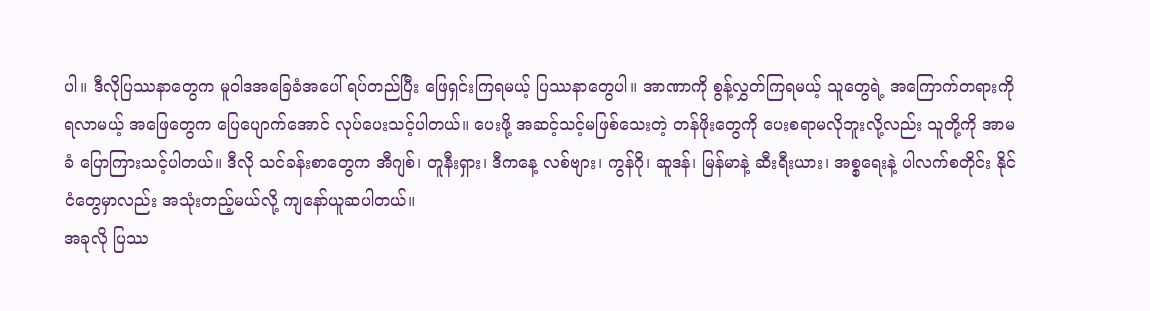ပါ။ ဒီလိုပြဿနာတွေက မူဝါဒအခြေခံအပေါ် ရပ်တည်ပြီး ဖြေရှင်းကြရမယ့် ပြဿနာတွေပါ။ အာဏာကို စွန့်လွှတ်ကြရမယ့် သူတွေရဲ့ အကြောက်တရားကို ရလာမယ့် အဖြေတွေက ပြေပျောက်အောင် လုပ်ပေးသင့်ပါတယ်။ ပေးဖို့ အဆင့်သင့်မဖြစ်သေးတဲ့ တန်ဖိုးတွေကို ပေးစရာမလိုဘူးလို့လည်း သူတို့ကို အာမခံ ပြောကြားသင့်ပါတယ်။ ဒီလို သင်ခန်းစာတွေက အီဂျစ်၊ တူနီးရှား၊ ဒီကနေ့ လစ်ဗျား၊ ကွန်ဂို၊ ဆူဒန်၊ မြန်မာနဲ့ ဆီးရီးယား၊ အစ္စရေးနဲ့ ပါလက်စတိုင်း နိုင်ငံတွေမှာလည်း အသုံးတည့်မယ်လို့ ကျနော်ယူဆပါတယ်။
အခုလို ပြဿ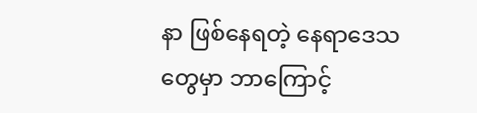နာ ဖြစ်နေရတဲ့ နေရာဒေသတွေမှာ ဘာကြောင့်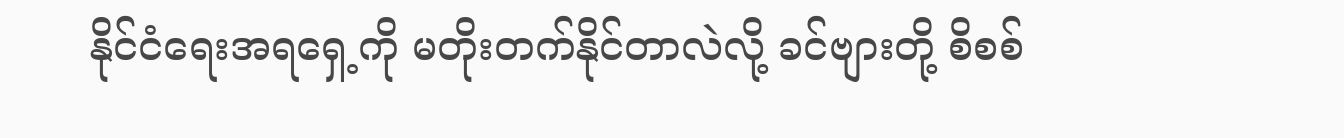နိုင်ငံရေးအရရှေ့ကို မတိုးတက်နိုင်တာလဲလို့ ခင်ဗျားတို့ စိစစ်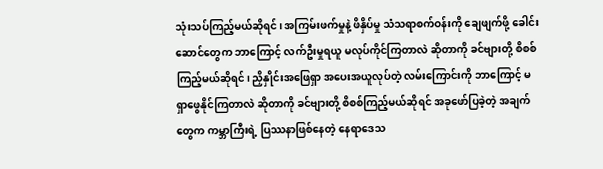သုံးသပ်ကြည့်မယ်ဆိုရင်၊ အကြမ်းဖက်မှုနဲ့ ဖိနှိပ်မှု သံသရာစက်ဝန်းကို ချေဖျက်ဖို့ ခေါင်းဆောင်တွေက ဘာကြောင့် လက်ဦးမှုရယူ မလုပ်ကိုင်ကြတာလဲ ဆိုတာကို ခင်ဗျားတို့ စိစစ်ကြည့်မယ်ဆိုရင်၊ ညှိနှိုင်းအဖြေရှာ အပေးအယူလုပ်တဲ့ လမ်းကြောင်းကို ဘာကြောင့် မရှာဖွေနိုင်ကြတာလဲ ဆိုတာကို ခင်ဗျားတို့ စိစစ်ကြည့်မယ်ဆိုရင် အခုဖော်ပြခဲ့တဲ့ အချက်တွေက ကမ္ဘာကြီးရဲ့ ပြဿနာဖြစ်နေတဲ့ နေရာဒေသ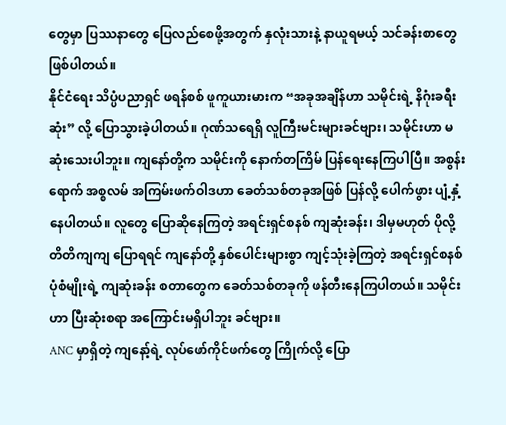တွေမှာ ပြဿနာတွေ ပြေလည်စေဖို့အတွက် နှလုံးသားနဲ့ နာယူရမယ့် သင်ခန်းစာတွေ ဖြစ်ပါတယ်။
နိုင်ငံရေး သိပ္ပံပညာရှင် ဖရန်စစ် ဖူကူယားမားက “အခုအချိန်ဟာ သမိုင်းရဲ့ နိဂုံးခရီးဆုံး” လို့ ပြောသွားခဲ့ပါတယ်။ ဂုဏ်သရေရှိ လူကြီးမင်းများခင်ဗျား၊ သမိုင်းဟာ မဆုံးသေးပါဘူး။ ကျနော်တို့က သမိုင်းကို နောက်တကြိမ် ပြန်ရေးနေကြပါပြီ။ အစွန်းရောက် အစ္စလမ် အကြမ်းဖက်ဝါဒဟာ ခေတ်သစ်တခုအဖြစ် ပြန်လို့ ပေါက်ဖွား ပျံ့နှံ့နေပါတယ်။ လူတွေ ပြောဆိုနေကြတဲ့ အရင်းရှင်စနစ် ကျဆုံးခန်း၊ ဒါမှမဟုတ် ပိုလို့ တိတိကျကျ ပြောရရင် ကျနော်တို့ နှစ်ပေါင်းများစွာ ကျင့်သုံးခဲ့ကြတဲ့ အရင်းရှင်စနစ် ပုံစံမျိုးရဲ့ ကျဆုံးခန်း စတာတွေက ခေတ်သစ်တခုကို ဖန်တီးနေကြပါတယ်။ သမိုင်းဟာ ပြီးဆုံးစရာ အကြောင်းမရှိပါဘူး ခင်ဗျား။
ANC မှာရှိတဲ့ ကျနော့်ရဲ့ လုပ်ဖော်ကိုင်ဖက်တွေ ကြိုက်လို့ ပြော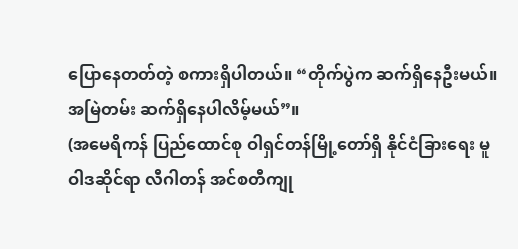ပြောနေတတ်တဲ့ စကားရှိပါတယ်။ “တိုက်ပွဲက ဆက်ရှိနေဦးမယ်။ အမြဲတမ်း ဆက်ရှိနေပါလိမ့်မယ်”။
(အမေရိကန် ပြည်ထောင်စု ဝါရှင်တန်မြို့တော်ရှိ နိုင်ငံခြားရေး မူဝါဒဆိုင်ရာ လီဂါတန် အင်စတီကျု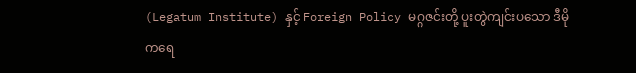(Legatum Institute) နှင့် Foreign Policy မဂ္ဂဇင်းတို့ ပူးတွဲကျင်းပသော ဒီမိုကရေ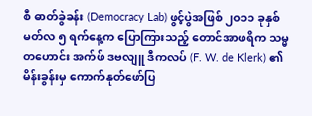စီ ဓာတ်ခွဲခန်း (Democracy Lab) ဖွင့်ပွဲအဖြစ် ၂၀၁၁ ခုနှစ် မတ်လ ၅ ရက်နေ့က ပြောကြားသည့် တောင်အာဖရိက သမ္မတဟောင်း အက်ဖ် ဒဗလျူ ဒီကလပ် (F. W. de Klerk) ၏ မိန်းခွန်းမှ ကောက်နုတ်ဖော်ပြ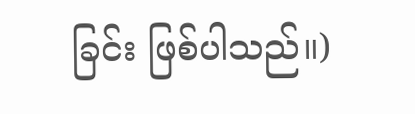ခြင်း ဖြစ်ပါသည်။)